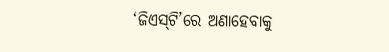‘ଜିଏସ୍‌ଟି’ରେ ଅଣାହେବାକୁ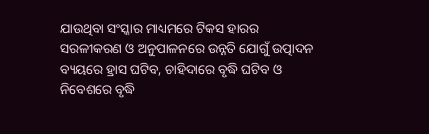ଯାଉଥିବା ସଂସ୍କାର ମାଧ୍ୟମରେ ଟିକସ ହାରର ସରଳୀକରଣ ଓ ଅନୁପାଳନରେ ଉନ୍ନତି ଯୋଗୁଁ ଉତ୍ପାଦନ ବ୍ୟୟରେ ହ୍ରାସ ଘଟିବ, ଚାହିଦାରେ ବୃଦ୍ଧି ଘଟିବ ଓ ନିବେଶରେ ବୃଦ୍ଧି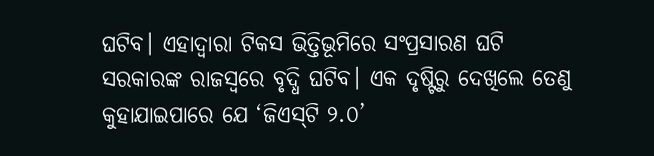ଘଟିବ। ଏହାଦ୍ବାରା ଟିକସ ଭିତ୍ତିଭୂମିରେ ସଂପ୍ରସାରଣ ଘଟି ସରକାରଙ୍କ ରାଜସ୍ବରେ ବୃଦ୍ଧି ଘଟିବ। ଏକ ଦୃଷ୍ଟିରୁ ଦେଖିଲେ ତେଣୁ କୁହାଯାଇପାରେ ଯେ ‘ଜିଏସ୍‌ଟି ୨.୦’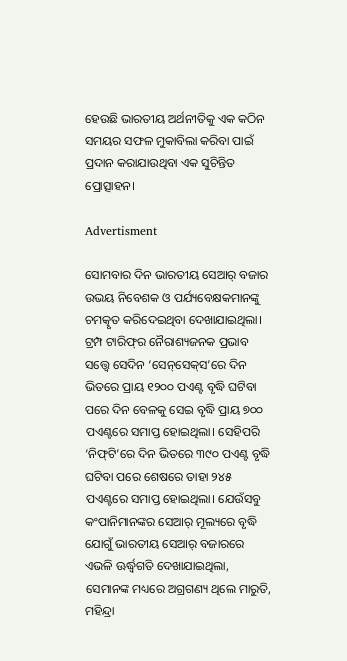ହେଉଛି ଭାରତୀୟ ଅର୍ଥନୀତିକୁ ‌ଏକ କଠିନ ସମୟର ସଫଳ ମୁକାବିଲା କରିବା ପାଇଁ ପ୍ରଦାନ କରାଯାଉଥିବା ଏକ ସୁଚିନ୍ତିତ ପ୍ରୋତ୍ସାହନ।

Advertisment

ସୋମବାର ଦିନ ଭାରତୀୟ ସେଆର୍ ବଜାର ଉଭୟ ନିବେଶକ ଓ ପର୍ଯ୍ୟବେକ୍ଷକମାନଙ୍କୁ ଚମତ୍କୃତ କରିଦେଇଥିବା ଦେଖାଯାଇଥିଲା। ଟ୍ରମ୍ପ ଟାରିଫ୍‌ର ନୈରାଶ୍ୟଜନକ ପ୍ରଭାବ ସତ୍ତ୍ବେ ସେଦିନ ‘ସେନ୍‌ସେକ୍‌ସ’ରେ ଦିନ ଭିତରେ ପ୍ରାୟ ୧୨୦୦ ପଏଣ୍ଟ ବୃଦ୍ଧି ଘଟିବା ପରେ ଦିନ ବେଳକୁ ସେଇ ବୃଦ୍ଧି ପ୍ରାୟ ୭୦୦ ପଏଣ୍ଟରେ ସମାପ୍ତ ହୋଇଥିଲା। ସେହିପରି ‘ନିଫ୍‌ଟି’ରେ ଦିନ ଭିତରେ ୩୯୦ ପଏଣ୍ଟ ବୃଦ୍ଧି ଘଟିବା ପରେ ଶେଷରେ ତାହା ୨୪୫ ପଏଣ୍ଟରେ ସମାପ୍ତ ହୋଇଥିଲା। ଯେଉଁସବୁ କଂପାନିମାନଙ୍କର ସେଆର୍ ମୂଲ୍ୟରେ ବୃଦ୍ଧି ଯୋଗୁଁ ଭାରତୀୟ ସେଆର୍ ବଜାରରେ ଏଭଳି ଊର୍ଦ୍ଧ୍ବଗତି ଦେଖାଯାଇଥିଲା, ସେମାନଙ୍କ ମଧ୍ୟରେ ଅଗ୍ରଗଣ୍ୟ ଥିଲେ ମାରୁତି, ମହିନ୍ଦ୍ରା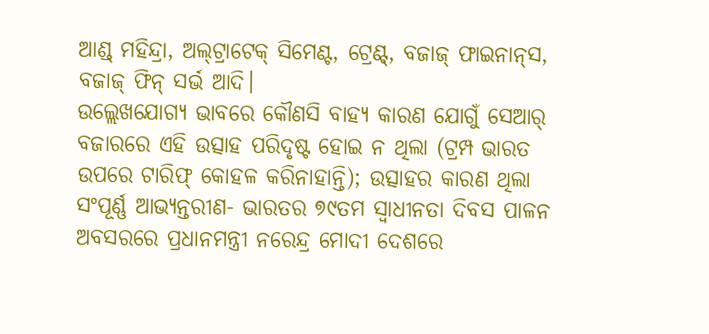ଆଣ୍ଡ୍ ମହିନ୍ଦ୍ରା, ଅଲ୍‌ଟ୍ରାଟେକ୍ ସିମେଣ୍ଟ, ଟ୍ରେଣ୍ଟ୍, ବଜାଜ୍ ଫାଇନାନ୍‌ସ, ବଜାଜ୍ ଫିନ୍‌ ସର୍ଭ ଆଦି।
ଉଲ୍ଲେଖଯୋଗ୍ୟ ଭାବରେ କୌଣସି ବାହ୍ୟ କାରଣ ଯୋଗୁଁ ସେଆର୍ ବଜାରରେ ଏହି ଉତ୍ସାହ ପରିଦୃଷ୍ଟ ହୋଇ ନ ଥିଲା (ଟ୍ରମ୍ପ ଭାରତ ଉପରେ ଟାରିଫ୍ କୋହଳ କରିନାହାନ୍ତି); ଉତ୍ସାହର କାରଣ ଥିଲା ସଂପୂର୍ଣ୍ଣ ଆଭ୍ୟନ୍ତରୀଣ- ଭାରତର ୭୯ତମ ସ୍ବାଧୀନତା ଦିବସ ପାଳନ ଅବସରରେ ପ୍ରଧାନମନ୍ତ୍ରୀ ନରେନ୍ଦ୍ର ମୋଦୀ ଦେଶରେ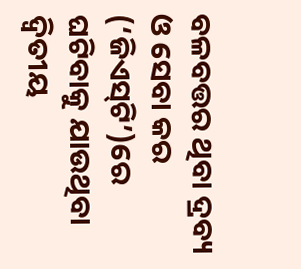ବଳବତ୍ତର ଥିବା ଦ୍ରବ୍ୟ ଓ ସେବା କର (‘ଜିଏସ୍‌ଟି’)ରେ ଘଟିବାକୁ ଯାଉଥିବା ଦ୍ବିତୀୟ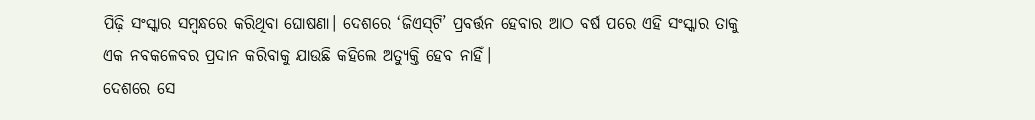ପିଢ଼ି ସଂସ୍କାର ସମ୍ବନ୍ଧରେ କରିଥିବା ଘୋଷଣା। ଦେଶରେ ‘ଜିଏସ୍‌ଟି’ ପ୍ରବର୍ତ୍ତନ ହେବାର ଆଠ ବର୍ଷ ପରେ ଏହି ସଂସ୍କାର ତାକୁ ଏକ ନବକଳେବର ପ୍ରଦାନ କରିବାକୁ ଯାଉଛି କହିଲେ ଅତ୍ୟୁକ୍ତି ହେବ ନାହିଁ।
ଦେଶରେ ସେ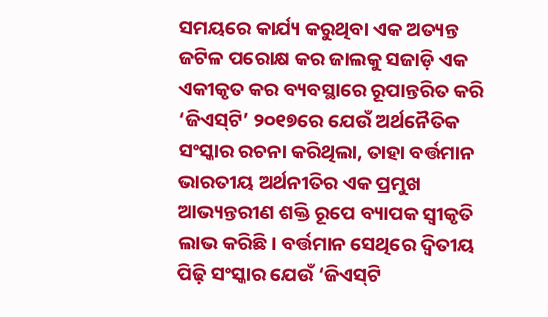ସମୟରେ କାର୍ଯ୍ୟ କରୁଥିବା ଏକ ଅତ୍ୟନ୍ତ ଜଟିଳ ପରୋକ୍ଷ କର ଜାଲକୁ ସଜାଡ଼ି ଏକ ଏକୀକୃତ କର ବ୍ୟବସ୍ଥାରେ ରୂପାନ୍ତରିତ କରି ‘ଜିଏସ୍‌ଟି’ ୨୦୧୭ରେ ଯେଉଁ ଅର୍ଥନୈତିକ ସଂସ୍କାର ରଚନା କରିଥିଲା, ତାହା ବର୍ତ୍ତମାନ ଭାରତୀୟ ଅର୍ଥନୀତିର ଏକ ପ୍ରମୁଖ ଆଭ୍ୟନ୍ତରୀଣ ଶକ୍ତି ରୂପେ ବ୍ୟାପକ ସ୍ବୀକୃତି ଲାଭ କରିଛି। ବର୍ତ୍ତମାନ ସେଥିରେ ଦ୍ବିତୀୟ ପିଢ଼ି ସଂସ୍କାର ଯେଉଁ ‘ଜିଏସ୍‌ଟି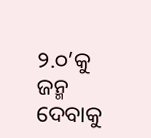୨.୦’କୁ ଜନ୍ମ ଦେବାକୁ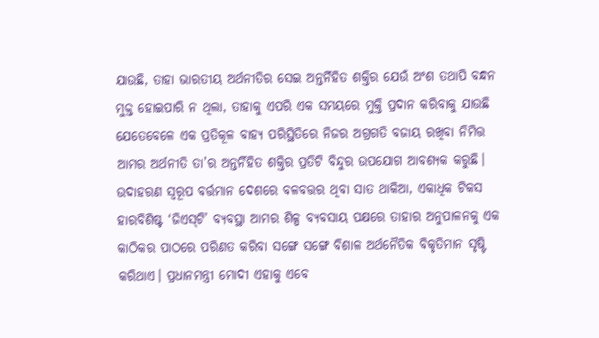ଯାଉଛି, ତାହା ଭାରତୀୟ ଅର୍ଥନୀତିର ସେଇ ଅନ୍ତର୍ନିହିତ ଶକ୍ତିର ଯେଉଁ ଅଂଶ ତଥାପି ବନ୍ଧନ ମୁକ୍ତ ହୋଇପାରି ନ ଥିଲା, ତାହାକୁ ଏପରି ଏକ ସମୟରେ ମୁକ୍ତି ପ୍ରଦାନ କରିବାକୁ ଯାଉଛି ଯେତେବେଳେ ଏକ ପ୍ରତିକୂଳ ବାହ୍ୟ ପରିସ୍ଥିତିରେ ନିଜର ଅଗ୍ରଗତି ବଜାୟ ରଖିବା ନିମିତ୍ତ ଆମର ଅର୍ଥନୀତି ତା’ର ଅନ୍ତର୍ନିହିତ ଶକ୍ତିର ପ୍ରତିଟି ବିନ୍ଦୁର ଉପଯୋଗ ଆବଶ୍ୟକ କରୁଛି।
ଉଦାହରଣ ସ୍ବରୂପ ବର୍ତ୍ତମାନ ଦେଶରେ ବଳବତ୍ତର ଥିବା ସାତ ଥାକିଆ, ଏକାଧିକ ଟିକସ ହାରବିଶିଷ୍ଟ ‘ଜିଏସ୍‌ଟି’ ବ୍ୟବସ୍ଥା ଆମର ଶିଳ୍ପ ବ୍ୟବସାୟ ପକ୍ଷରେ ତାହାର ଅନୁପାଳନକୁ ଏକ କାଠିକର ପାଠରେ ପରିଣତ କରିବା ସଙ୍ଗେ ସଙ୍ଗେ ବିଶାଳ ଅର୍ଥନୈତିକ ବିକୃତିମାନ ସୃଷ୍ଟି କରିଥାଏ। ପ୍ରଧାନମନ୍ତ୍ରୀ ମୋଦୀ ଏହାକୁ ଏବେ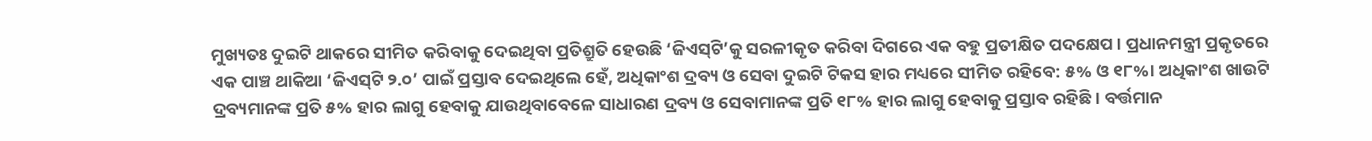ମୁଖ୍ୟତଃ ଦୁଇଟି ଥାକରେ ସୀମିତ କରିବାକୁ ଦେଇଥିବା ପ୍ରତିଶ୍ରୁତି ହେଉଛି ‘ଜିଏସ୍‌ଟି’କୁ ସରଳୀକୃତ କରିବା ଦିଗରେ ଏକ ବହୁ ପ୍ରତୀକ୍ଷିତ ପଦକ୍ଷେପ। ପ୍ରଧାନମନ୍ତ୍ରୀ ପ୍ରକୃତରେ ଏକ ପାଞ୍ଚ ଥାକିଆ ‘ଜିଏସ୍‌ଟି ୨.୦’ ପାଇଁ ପ୍ରସ୍ତାବ ଦେଇଥିଲେ ହେଁ, ଅଧିକାଂଶ ଦ୍ରବ୍ୟ ଓ ସେବା ଦୁଇଟି ଟିକସ ହାର ମଧ୍ୟରେ ସୀମିତ ରହିବେ: ୫% ଓ ୧୮%। ଅଧିକାଂଶ ଖାଉଟି ଦ୍ରବ୍ୟମାନଙ୍କ ପ୍ରତି ୫% ହାର ଲାଗୁ ହେବାକୁ ଯାଉଥିବାବେଳେ ସାଧାରଣ ଦ୍ରବ୍ୟ ଓ ସେବାମାନଙ୍କ ପ୍ରତି ୧୮% ହାର ଲାଗୁ ହେବାକୁ ପ୍ରସ୍ତାବ ରହିଛି। ବର୍ତ୍ତମାନ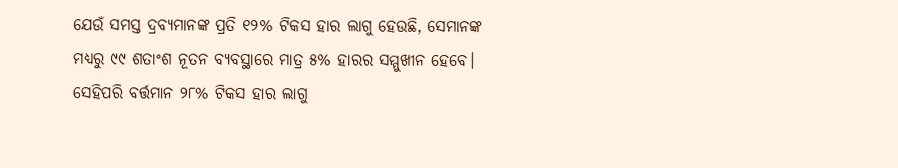ଯେଉଁ ସମସ୍ତ ଦ୍ରବ୍ୟମାନଙ୍କ ପ୍ରତି ୧୨% ଟିକସ ହାର ଲାଗୁ ହେଉଛି, ସେମାନଙ୍କ ମଧ୍ୟରୁ ୯୯ ଶତାଂଶ ନୂତନ ବ୍ୟବସ୍ଥାରେ ମାତ୍ର ୫% ହାରର ସମ୍ମୁଖୀନ ହେବେ। ସେହିପରି ବର୍ତ୍ତମାନ ୨୮% ଟିକସ ହାର ଲାଗୁ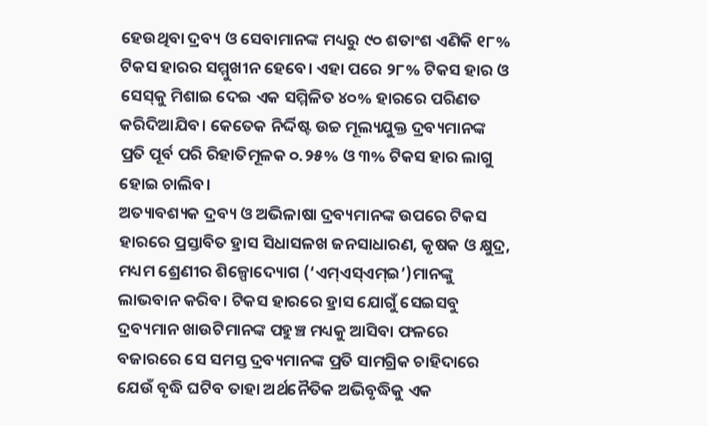ହେଉଥିବା ଦ୍ରବ୍ୟ ଓ ସେବାମାନଙ୍କ ମଧ୍ୟରୁ ୯୦ ଶତାଂଶ ଏଣିକି ୧୮% ଟିକସ ହାରର ସମ୍ମୁଖୀନ ହେବେ। ଏହା ପରେ ୨୮% ଟିକସ ହାର ଓ ସେସ୍‌କୁ ମିଶାଇ ଦେଇ ଏକ ସମ୍ମିଳିତ ୪୦% ହାରରେ ପରିଣତ କରିଦିଆଯିବ। କେତେକ ନିର୍ଦ୍ଦିଷ୍ଟ ଉଚ୍ଚ ମୂଲ୍ୟଯୁକ୍ତ ଦ୍ରବ୍ୟମାନଙ୍କ ପ୍ରତି ପୂର୍ବ ପରି ରିହାତିମୂଳକ ୦.୨୫% ଓ ୩% ଟିକସ ହାର ଲାଗୁ ହୋଇ ଚାଲିବ।
ଅତ୍ୟାବଶ୍ୟକ ଦ୍ରବ୍ୟ ଓ ଅଭିଳାଷା ଦ୍ରବ୍ୟମାନଙ୍କ ଉପରେ ଟିକସ ହାରରେ ପ୍ରସ୍ତାବିତ ହ୍ରାସ ସିଧାସଳଖ ଜନସାଧାରଣ, କୃଷକ ଓ କ୍ଷୁଦ୍ର, ମଧ୍ୟମ ଶ୍ରେଣୀର ଶିଳ୍ପୋଦ୍ୟୋଗ (‘ଏମ୍ଏସ୍ଏମ୍ଇ’)ମାନଙ୍କୁ ଲାଭବାନ କରିବ। ଟିକସ ହାରରେ ହ୍ରାସ ଯୋଗୁଁ ସେଇସବୁ ଦ୍ରବ୍ୟମାନ ଖାଉଟିମାନଙ୍କ ପହୁଞ୍ଚ ମଧ୍ୟକୁ ଆସିବା ଫଳରେ ବଜାରରେ ସେ ସମସ୍ତ ଦ୍ରବ୍ୟମାନଙ୍କ ପ୍ରତି ସାମଗ୍ରିକ ଚାହିଦାରେ ଯେଉଁ ବୃଦ୍ଧି ଘଟିବ ତାହା ଅର୍ଥନୈତିକ ଅଭିବୃଦ୍ଧିକୁ ଏକ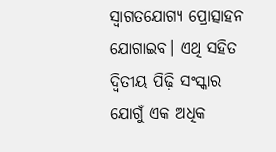ସ୍ବାଗତଯୋଗ୍ୟ ପ୍ରୋତ୍ସାହନ ଯୋଗାଇବ। ଏଥି ସହିତ ଦ୍ବିତୀୟ ପିଢ଼ି ସଂସ୍କାର ଯୋଗୁଁ ଏକ ଅଧିକ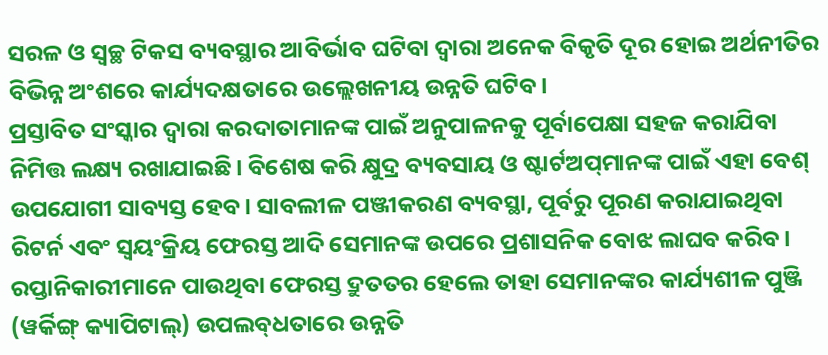ସରଳ ଓ ସ୍ବଚ୍ଛ ଟିକସ ବ୍ୟବସ୍ଥାର ଆବିର୍ଭାବ ଘଟିବା ଦ୍ବାରା ଅନେକ ବିକୃତି ଦୂର ହୋଇ ଅର୍ଥନୀତିର ବିଭିନ୍ନ ଅଂଶରେ କାର୍ଯ୍ୟଦକ୍ଷତାରେ ଉଲ୍ଲେଖନୀୟ ଉନ୍ନତି ଘଟିବ।
ପ୍ରସ୍ତାବିତ ସଂସ୍କାର ଦ୍ବାରା କରଦାତାମାନଙ୍କ ପାଇଁ ଅନୁପାଳନକୁ ପୂର୍ବାପେକ୍ଷା ସହଜ କରାଯିବା ନିମିତ୍ତ ଲକ୍ଷ୍ୟ ରଖାଯାଇଛି। ବିଶେଷ କରି କ୍ଷୁଦ୍ର ବ୍ୟବସାୟ ଓ ଷ୍ଟାର୍ଟଅପ୍‌ମାନଙ୍କ ପାଇଁ ଏହା ବେଶ୍ ଉପଯୋଗୀ ସାବ୍ୟସ୍ତ ହେବ। ସାବଲୀଳ ପଞ୍ଜୀକରଣ ବ୍ୟବସ୍ଥା, ପୂର୍ବରୁ ପୂରଣ କରାଯାଇଥିବା ରିଟର୍ନ ଏବଂ ସ୍ବୟଂକ୍ରିୟ ଫେରସ୍ତ ଆଦି ସେମାନଙ୍କ ଉପରେ ପ୍ରଶାସନିକ ବୋଝ ଲାଘବ କରିବ। ରପ୍ତାନିକାରୀମାନେ ପାଉଥିବା ଫେରସ୍ତ ଦ୍ରୁତତର ହେଲେ ତାହା ସେମାନଙ୍କର କାର୍ଯ୍ୟଶୀଳ ପୁଞ୍ଜି (ୱର୍କିଙ୍ଗ୍ କ୍ୟାପିଟାଲ୍) ଉପଲବ୍‌ଧତାରେ ଉନ୍ନତି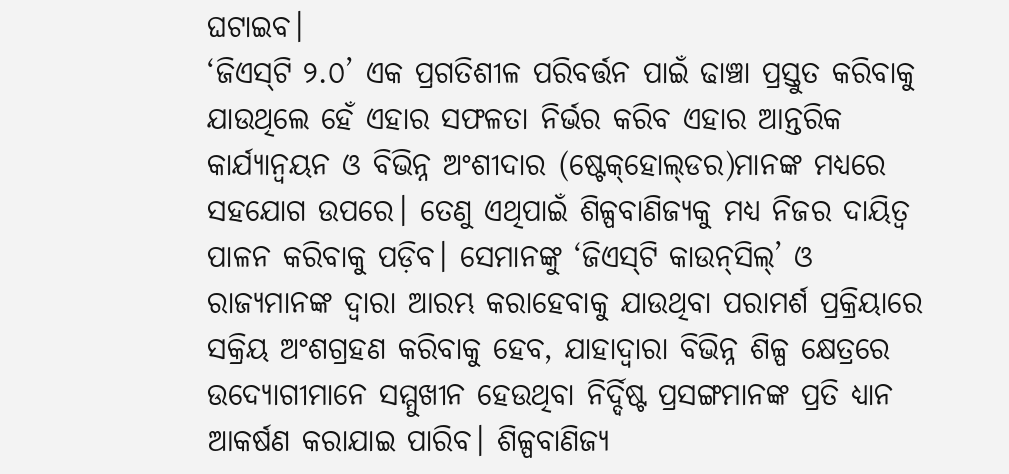ଘଟାଇବ।
‘ଜିଏସ୍‌ଟି ୨.୦’ ଏକ ପ୍ରଗତିଶୀଳ ପରିବର୍ତ୍ତନ ପାଇଁ ଢାଞ୍ଚା ପ୍ରସ୍ତୁତ କରିବାକୁ ଯାଉଥିଲେ ହେଁ ଏହାର ସଫଳତା ନିର୍ଭର କରିବ ଏହାର ଆନ୍ତରିକ କାର୍ଯ୍ୟାନ୍ବୟନ ଓ ବିଭିନ୍ନ ଅଂଶୀଦାର (ଷ୍ଟେକ୍‌ହୋଲ୍‌ଡର)ମାନଙ୍କ ମଧ୍ୟରେ ସହଯୋଗ ଉପରେ। ତେଣୁ ଏଥିପାଇଁ ଶିଳ୍ପବାଣିଜ୍ୟକୁ ମଧ୍ୟ ନିଜର ଦାୟିତ୍ବ ପାଳନ କରିବାକୁ ପଡ଼ିବ। ସେମାନଙ୍କୁ ‘ଜିଏସ୍‌ଟି କାଉନ୍‌ସିଲ୍’ ଓ ରାଜ୍ୟମାନଙ୍କ ଦ୍ବାରା ଆରମ୍ଭ କରାହେବାକୁ ଯାଉଥିବା ପରାମର୍ଶ ପ୍ରକ୍ରିୟାରେ ସକ୍ରିୟ ଅଂଶଗ୍ରହଣ କରିବାକୁ ହେବ, ଯାହାଦ୍ବାରା ବିଭିନ୍ନ ଶିଳ୍ପ କ୍ଷେତ୍ରରେ ଉଦ୍ୟୋଗୀମାନେ ସମ୍ମୁଖୀନ ହେଉଥିବା ନିର୍ଦ୍ଦିଷ୍ଟ ପ୍ରସଙ୍ଗମାନଙ୍କ ପ୍ରତି ଧ୍ୟାନ ଆକର୍ଷଣ କରାଯାଇ ପାରିବ। ଶିଳ୍ପବାଣିଜ୍ୟ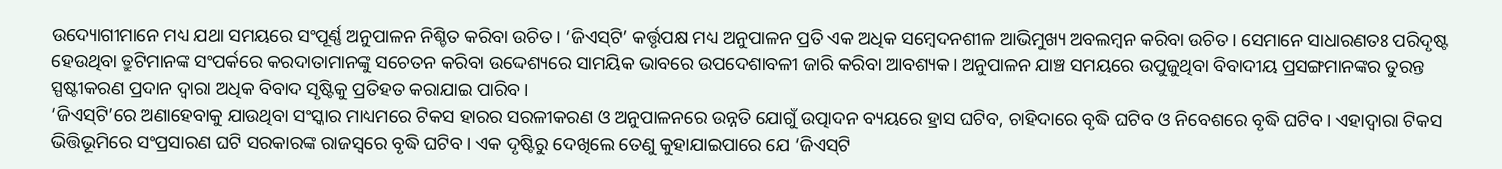ଉଦ୍ୟୋଗୀମାନେ ମଧ୍ୟ ଯଥା ସମୟରେ ସଂପୂର୍ଣ୍ଣ ଅନୁପାଳନ ନିଶ୍ଚିତ କରିବା ଉଚିତ। ‘ଜିଏସ୍‌ଟି’ କର୍ତ୍ତୃପକ୍ଷ ମଧ୍ୟ ଅନୁପାଳନ ପ୍ରତି ଏକ ଅଧିକ ସମ୍ବେଦନଶୀଳ ଆଭିମୁଖ୍ୟ ଅବଲମ୍ବନ କରିବା ଉଚିତ। ସେମାନେ ସାଧାରଣତଃ ପରିଦୃଷ୍ଟ ହେଉଥିବା ତ୍ରୁଟିମାନଙ୍କ ସଂପର୍କରେ କରଦାତାମାନଙ୍କୁ ସଚେତନ କରିବା ଉଦ୍ଦେଶ୍ୟରେ ସାମୟିକ ଭାବରେ ଉପଦେଶାବଳୀ ଜାରି କରିବା ଆବଶ୍ୟକ। ଅନୁପାଳନ ଯାଞ୍ଚ ସମୟରେ ଉପୁଜୁଥିବା ବିବାଦୀୟ ପ୍ରସଙ୍ଗମାନଙ୍କର ତୁରନ୍ତ ସ୍ପଷ୍ଟୀକରଣ ପ୍ରଦାନ ଦ୍ବାରା ଅଧିକ ବିବାଦ ସୃଷ୍ଟିକୁ ପ୍ରତିହତ କରାଯାଇ ପାରିବ।
‘ଜିଏସ୍‌ଟି’ରେ ଅଣାହେବାକୁ ଯାଉଥିବା ସଂସ୍କାର ମାଧ୍ୟମରେ ଟିକସ ହାରର ସରଳୀକରଣ ଓ ଅନୁପାଳନରେ ଉନ୍ନତି ଯୋଗୁଁ ଉତ୍ପାଦନ ବ୍ୟୟରେ ହ୍ରାସ ଘଟିବ, ଚାହିଦାରେ ବୃଦ୍ଧି ଘଟିବ ଓ ନିବେଶରେ ବୃଦ୍ଧି ଘଟିବ। ଏହାଦ୍ବାରା ଟିକସ ଭିତ୍ତିଭୂମିରେ ସଂପ୍ରସାରଣ ଘଟି ସରକାରଙ୍କ ରାଜସ୍ବରେ ବୃଦ୍ଧି ଘଟିବ। ଏକ ଦୃଷ୍ଟିରୁ ଦେଖିଲେ ତେଣୁ କୁହାଯାଇପାରେ ଯେ ‘ଜିଏସ୍‌ଟି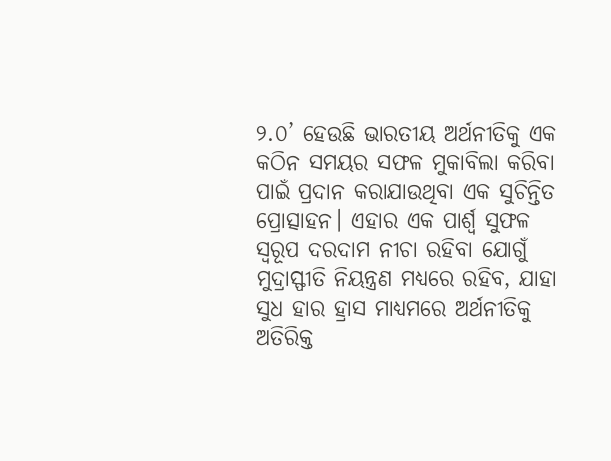୨.୦’ ହେଉଛି ଭାରତୀୟ ଅର୍ଥନୀତିକୁ ‌ଏକ କଠିନ ସମୟର ସଫଳ ମୁକାବିଲା କରିବା ପାଇଁ ପ୍ରଦାନ କରାଯାଉଥିବା ଏକ ସୁଚିନ୍ତିତ ପ୍ରୋତ୍ସାହନ। ଏହାର ଏକ ପାର୍ଶ୍ବ ସୁଫଳ ସ୍ବରୂପ ଦରଦାମ ନୀଚା ରହିବା ଯୋଗୁଁ ମୁଦ୍ରାସ୍ଫୀତି ନିୟନ୍ତ୍ରଣ ମଧ୍ୟରେ ରହିବ, ଯାହା ସୁଧ ହାର ହ୍ରାସ ମାଧ୍ୟମରେ ଅର୍ଥନୀତିକୁ ଅତିରିକ୍ତ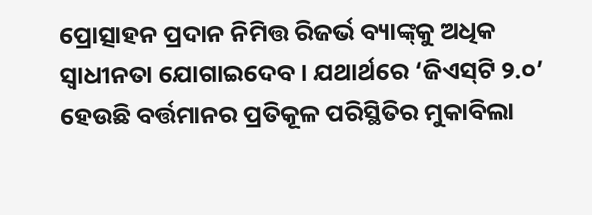ପ୍ରୋତ୍ସାହନ ପ୍ରଦାନ ନିମିତ୍ତ ରିଜର୍ଭ ବ୍ୟାଙ୍କ୍‌କୁ ଅଧିକ ସ୍ବାଧୀନତା ଯୋଗାଇଦେବ। ଯଥାର୍ଥରେ ‘ଜିଏସ୍‌ଟି ୨.୦’ ହେଉଛି ବର୍ତ୍ତମାନର ପ୍ରତିକୂଳ ପରିସ୍ଥିତିର ମୁକାବିଲା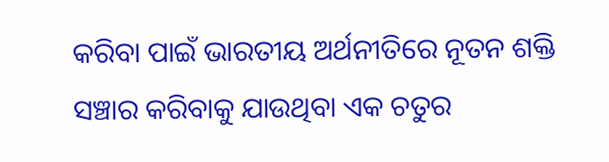କରିବା ପାଇଁ ଭାରତୀୟ ଅର୍ଥନୀତିରେ ନୂତନ ଶକ୍ତି ସଞ୍ଚାର କରିବାକୁ ଯାଉଥିବା ଏକ ଚତୁର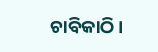ଚାବିକାଠି।